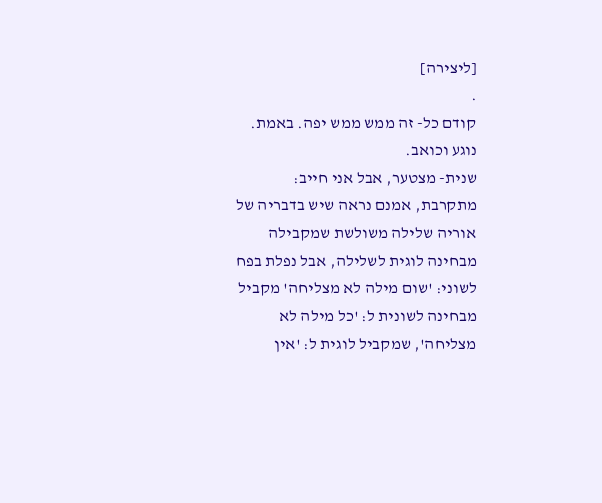[ליצירה]
.
קודם כל- זה ממש ממש יפה. באמת. נוגע וכואב.
שנית- מצטער, אבל אני חייב: מתקרבת, אמנם נראה שיש בדבריה של אוריה שלילה משולשת שמקבילה מבחינה לוגית לשלילה, אבל נפלת בפח לשוני: 'שום מילה לא מצליחה' מקביל מבחינה לשונית ל: 'כל מילה לא מצליחה', שמקביל לוגית ל: 'אין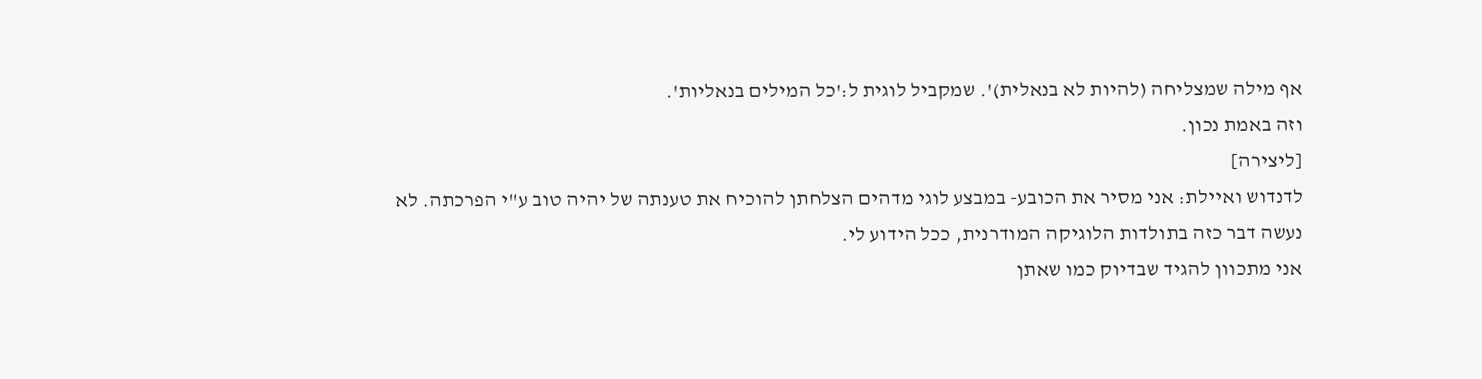אף מילה שמצליחה (להיות לא בנאלית)'. שמקביל לוגית ל:'כל המילים בנאליות'.
וזה באמת נכון.
[ליצירה]
לדנדוש ואיילת: אני מסיר את הכובע- במבצע לוגי מדהים הצלחתן להוכיח את טענתה של יהיה טוב ע"י הפרכתה. לא נעשה דבר כזה בתולדות הלוגיקה המודרנית, ככל הידוע לי.
אני מתכוון להגיד שבדיוק כמו שאתן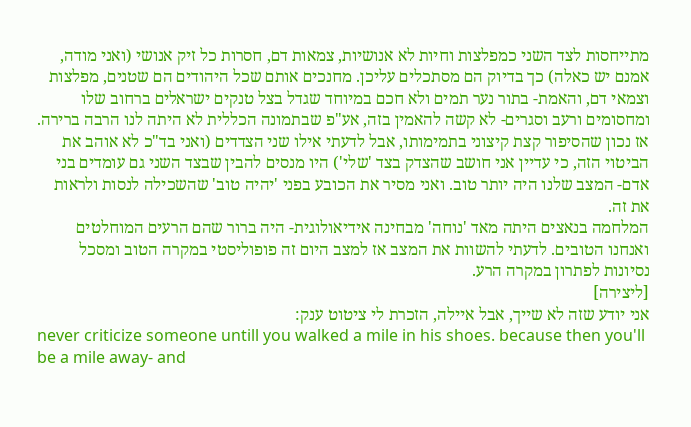מתייחסות לצד השני כמפלצות וחיות לא אנושיות, צמאות דם, חסרות כל זיק אנושי (ואני מודה, אמנם יש כאלה) כך בדיוק הם מסתכלים עליכן. מחנכים אותם שכל היהודים הם שטנים, מפלצות וצמאי דם, והאמת- בתור נער תמים ולא חכם במיוחד שגדל בצל טנקים ישראלים ברחוב שלו ומחסומים ורעב וסגרים- לא קשה להאמין בזה, אע"פ שבתמונה הכללית לא היתה לנו הרבה ברירה. אז נכון שהסיפור קצת קיצוני בתמימותו, אבל לדעתי אילו שני הצדדים (ואני בד"כ לא אוהב את הביטוי הזה, כי עדיין אני חושב שהצדק בצד 'שלי') היו מנסים להבין שבצד השני גם עומדים בני אדם- המצב שלנו היה יותר טוב. ואני מסיר את הכובע בפני 'יהיה טוב' שהשכילה לנסות ולראות את זה.
המלחמה בנאצים היתה מאד 'נוחה' מבחינה אידיאולוגית- היה ברור שהם הרעים המוחלטים ואנחנו הטובים. לדעתי להשוות את המצב אז למצב היום זה פופוליסטי במקרה הטוב ומסכל נסיונות לפתרון במקרה הרע.
[ליצירה]
אני יודע שזה לא שייך, אבל איילה, הזכרת לי ציטוט ענק:
never criticize someone untill you walked a mile in his shoes. because then you'll be a mile away- and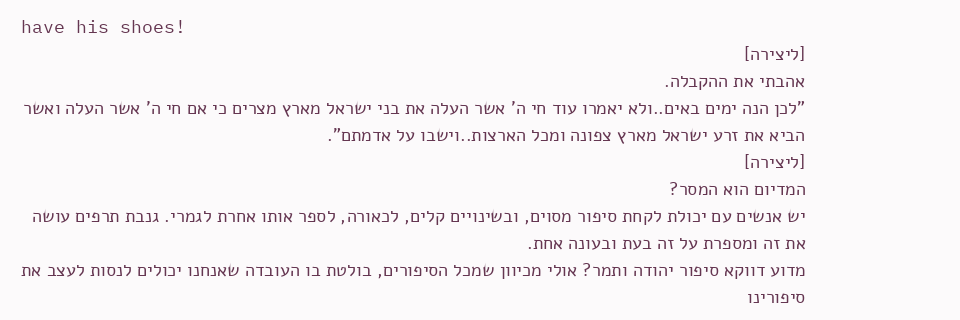have his shoes!
[ליצירה]
אהבתי את ההקבלה.
"לכן הנה ימים באים..ולא יאמרו עוד חי ה' אשר העלה את בני ישראל מארץ מצרים כי אם חי ה' אשר העלה ואשר הביא את זרע ישראל מארץ צפונה ומכל הארצות..וישבו על אדמתם".
[ליצירה]
המדיום הוא המסר?
יש אנשים עם יכולת לקחת סיפור מסוים, ובשינויים קלים, לכאורה, לספר אותו אחרת לגמרי. גנבת תרפים עושה את זה ומספרת על זה בעת ובעונה אחת.
מדוע דווקא סיפור יהודה ותמר? אולי מכיוון שמכל הסיפורים, בולטת בו העובדה שאנחנו יכולים לנסות לעצב את סיפורינו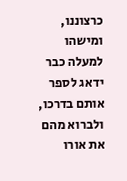כרצוננו, ומישהו למעלה כבר ידאג לספר אותם בדרכו, ולברוא מהם את אורו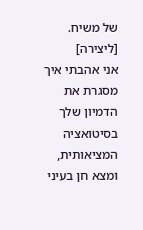של משיח.
[ליצירה]
אני אהבתי איך מסגרת את הדמיון שלך בסיטואציה המציאותית, ומצא חן בעיני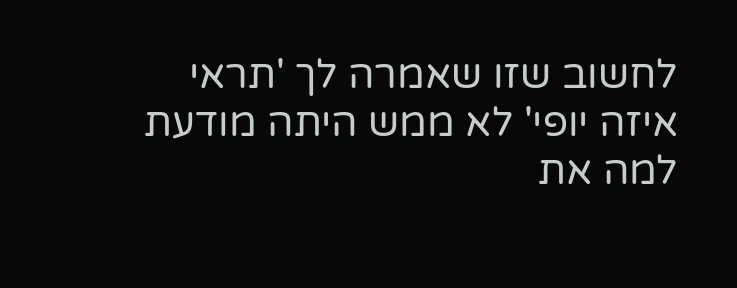לחשוב שזו שאמרה לך 'תראי איזה יופי' לא ממש היתה מודעת למה את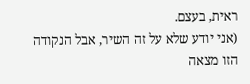ראית, בעצם.
(אני יודע שלא על זה השיר, אבל הנקודה הזו מצאה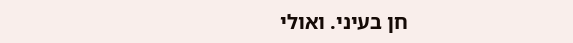חן בעיני. ואולי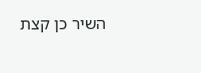השיר כן קצת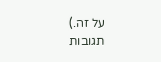על זה.)
תגובות